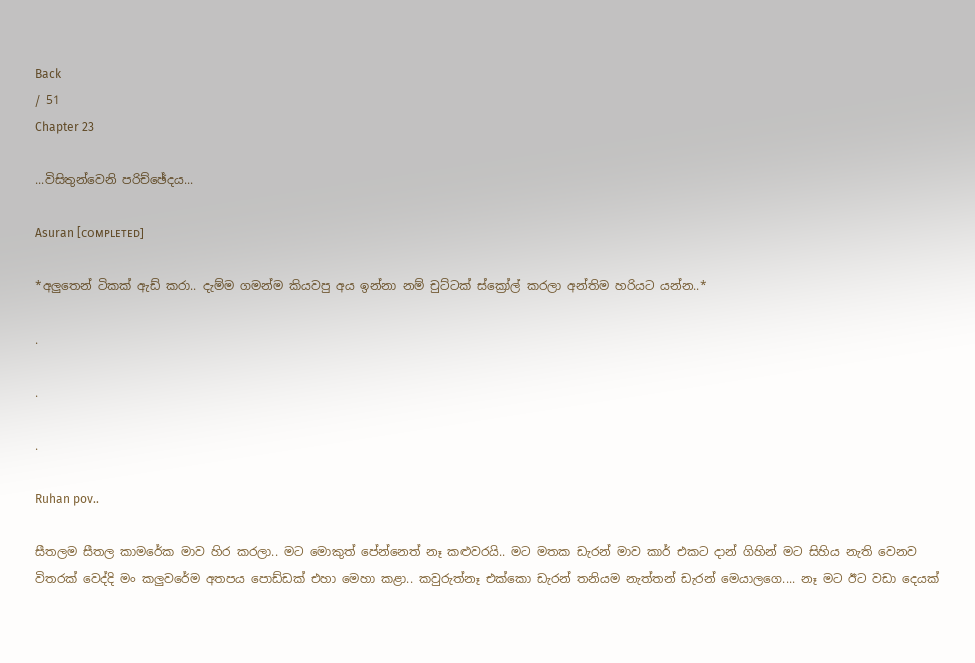Back
/ 51
Chapter 23

...විසිතුන්වෙනි පරිච්ඡේදය...

Asuran [ᴄᴏᴍᴘʟᴇᴛᴇᴅ]

*අලුතෙන් ටිකක් ඇඩ් කරා.. දැම්ම ගමන්ම කියවපු අය ඉන්නා නම් චුට්ටක් ස්ක්‍රෝල් කරලා අන්තිම හරියට යන්න..*

.

.

.

Ruhan pov..

සීතලම සීතල කාමරේක මාව හිර කරලා.. මට මොකුත් පේන්නෙත් නෑ කළුවරයි.. මට මතක ඩැරන් මාව කාර් එකට දාන් ගිහින් මට සිහිය නැති වෙනව විතරක් වෙද්දි මං කලුවරේම අතපය පොඩ්ඩක් එහා මෙහා කළා.. කවුරුත්නෑ එක්කො ඩැරන් තනියම නැත්තන් ඩැරන් මෙයාලගෙ.... නෑ මට ඊට වඩා දෙයක්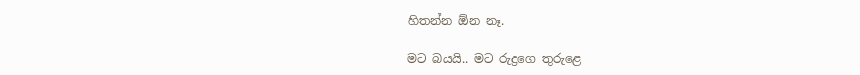හිතන්න ඕන නෑ.

මට බයයි.. මට රුද්‍රගෙ තුරුළෙ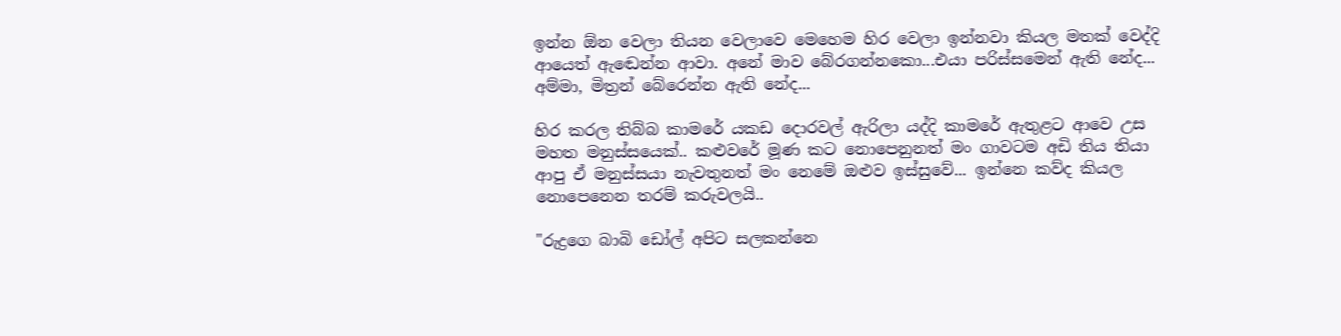ඉන්න ඕන වෙලා තියන වෙලාවෙ මෙහෙම හිර වෙලා ඉන්නවා කියල මතක් වෙද්දි ආයෙත් ඇඬෙන්න ආවා. අනේ මාව බේරගන්නකො...එයා පරිස්සමෙන් ඇති නේද... අම්මා, මිත්‍රන් බේරෙන්න ඇති නේද...

හිර කරල තිබ්බ කාමරේ යකඩ දොරවල් ඇරිලා යද්දි කාමරේ ඇතුළට ආවෙ උස මහත මනුස්සයෙක්.. කළුවරේ මූණ කට නොපෙනුනත් මං ගාවටම අඩි තිය තියා ආපු ඒ මනුස්සයා නැවතුනත් මං නෙමේ ඔළුව ඉස්සුවේ... ඉන්නෙ කව්ද කියල නොපෙනෙන තරම් කරුවලයි..

"රුද්‍රගෙ බාබි ඩෝල් අපිට සලකන්නෙ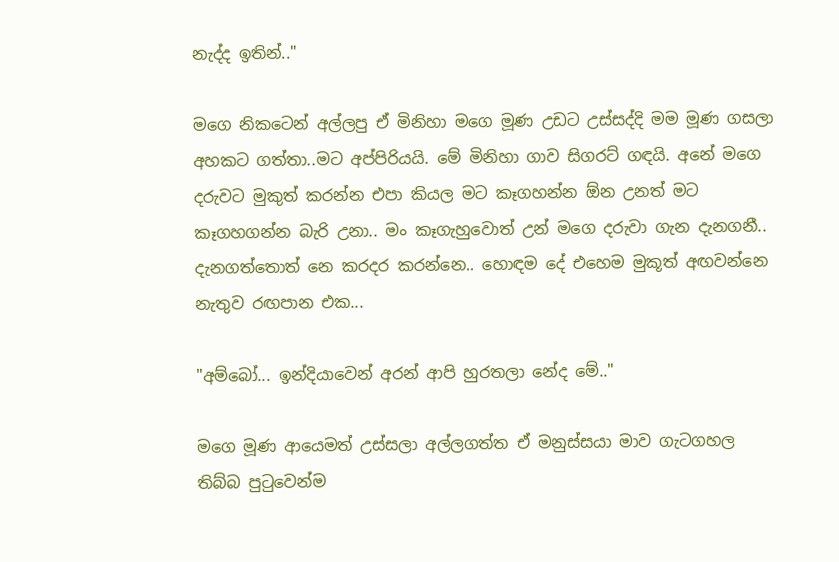නැද්ද ඉතින්.."

මගෙ නිකටෙන් අල්ලපු ඒ මිනිහා මගෙ මූණ උඩට උස්සද්දි මම මූණ ගසලා අහකට ගත්තා..මට අප්පිරියයි. මේ මිනිහා ගාව සිගරට් ගඳයි. අනේ මගෙ දරුවට මුකුත් කරන්න එපා කියල මට කෑගහන්න ඕන උනත් මට කෑගහගන්න බැරි උනා.. මං කෑගැහුවොත් උන් මගෙ දරුවා ගැන දැනගනී.. දැනගත්තොත් නෙ කරදර කරන්නෙ.. හොඳම දේ එහෙම මුකූත් අඟවන්නෙ නැතුව රඟපාන එක...

"අම්බෝ... ඉන්දියාවෙන් අරන් ආපි හුරතලා නේද මේ.."

මගෙ මූණ ආයෙමත් උස්සලා අල්ලගත්ත ඒ මනුස්සයා මාව ගැටගහල තිබ්බ පුටුවෙන්ම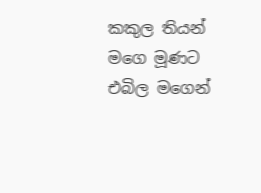කකුල තියන් මගෙ මූණට එබිල මගෙන්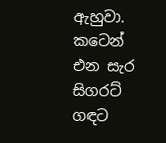ඇහුවා. කටෙන් එන සැර සිගරට් ගඳට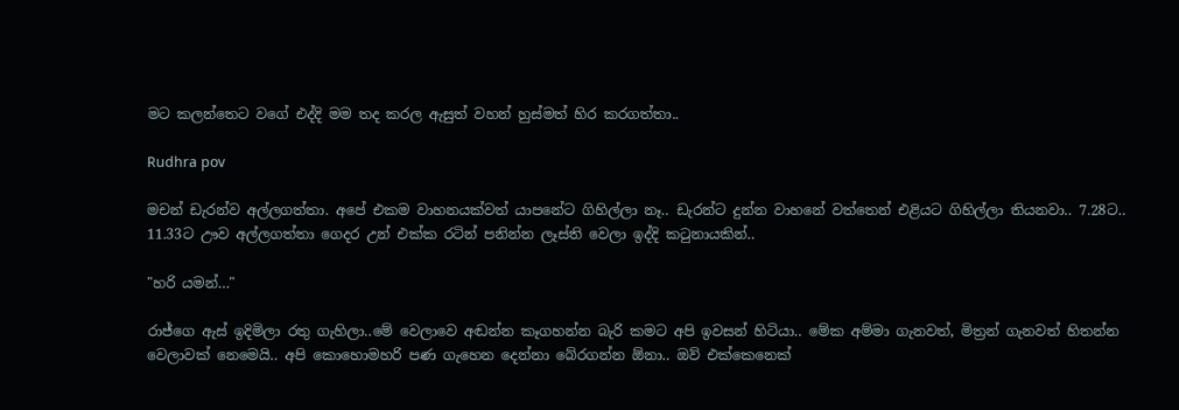මට කලන්තෙට වගේ එද්දි මම තද කරල ඇසුත් වහන් හුස්මත් හිර කරගත්තා..

Rudhra pov

මචන් ඩැරන්ව අල්ලගත්තා. අපේ එකම වාහනයක්වත් යාපනේට ගිහිල්ලා නෑ.. ඩැරන්ට දුන්න වාහනේ වත්තෙන් එළියට ගිහිල්ලා තියනවා.. 7.28ට.. 11.33ට ඌව අල්ලගත්තා ගෙදර උන් එක්ක රටින් පනින්න ලෑස්ති වෙලා ඉද්දි කටුනායකින්..

"හරි යමන්..."

රාජ්ගෙ ඇස් ඉදිමිලා රතු ගැහිලා..මේ වෙලාවෙ අඬන්න කෑගහන්න බැරි කමට අපි ඉවසන් හිටියා.. මේක අම්මා ගැනවත්, මිත්‍රන් ගැනවත් හිතන්න වෙලාවක් නෙමෙයි.. අපි කොහොමහරි පණ ගැහෙන දෙන්නා බේරගන්න ඕනා.. ඔව් එක්කෙනෙක්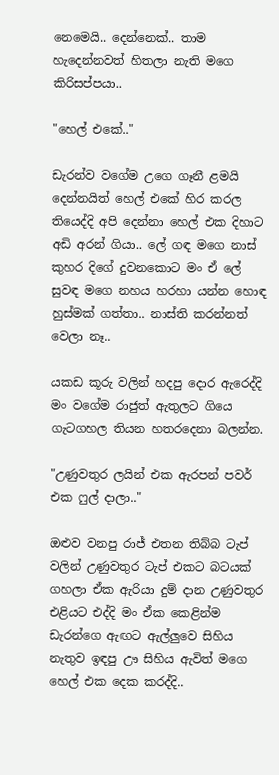නෙමෙයි.. දෙන්නෙක්.. තාම හැදෙන්නවත් හිතලා නැති මගෙ කිරිසප්පයා..

"හෙල් එකේ.."

ඩැරන්ව වගේම උගෙ ගෑනී ළමයි දෙන්නයිත් හෙල් එකේ හිර කරල තියෙද්දි අපි දෙන්නා හෙල් එක දිහාට අඩි අරන් ගියා.. ලේ ගඳ මගෙ නාස් කුහර දිගේ දුවනකොට මං ඒ ලේ සුවඳ මගෙ නහය හරහා යන්න හොඳ හුස්මක් ගත්තා.. නාස්ති කරන්නත් වෙලා නෑ..

යකඩ කූරු වලින් හදපු දොර ඇරෙද්දි මං වගේම රාජුත් ඇතුලට ගියෙ ගැටගහල තියන හතරදෙනා බලන්න.

"උණුවතුර ලයින් එක ඇරපන් පවර් එක ෆුල් දාලා.."

ඔළුව වනපු රාජ් එතන තිබ්බ ටැප් වලින් උණුවතුර ටැප් එකට බටයක් ගහලා ඒක ඇරියා දුම් දාන උණුවතුර එළියට එද්දි මං ඒක කෙළින්ම ඩැරන්ගෙ ඇඟට ඇල්ලුවෙ සිහිය නැතුව ඉඳපු ඌ සිහිය ඇවිත් මගෙ හෙල් එක දෙක කරද්දි..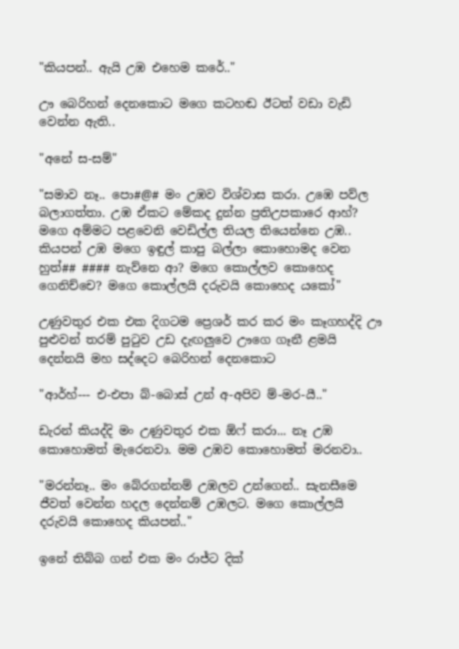"කියපන්.. ඇයි උඹ එහෙම කරේ.."

ඌ බෙරිහන් දෙනකොට මගෙ කටහඬ ඊටත් වඩා වැඩි වෙන්න ඇති..

"අනේ ස-සම්"

"සමාව නෑ.. පො#@# මං උඹව විශ්වාස කරා. උඹෙ පව්ල බලාගත්තා. උඹ ඒකට මේකද දුන්න ප්‍රතිඋපකාරෙ ආහ්? මගෙ අම්මට පළවෙනි වෙඩිල්ල තියල තියෙන්නෙ උඹ.. කියපන් උඹ මගෙ ඉඳුල් කාපු බල්ලා කොහොමද වෙන හුත්## #### නැව්නෙ ආ? මගෙ කොල්ලව කොහෙද ගෙනිච්චෙ? මගෙ කොල්ලයි දරුවයි කොහෙද යකෝ"

උණුවතුර එක එක දිගටම ප්‍රෙශර් කර කර මං කෑගහද්දි ඌ පුළුවන් තරම් පුටුව උඩ දැඟලුවෙ ඌගෙ ගෑනී ළමයි දෙන්නයි මහ සද්දෙට බෙරිහන් දෙනකොට

"ආර්හ්--- එ-එපා බ්-බොස් උන් අ-අපිව ම්-මර-යී.."

ඩැරන් කියද්දි මං උණුවතුර එක ඕෆ් කරා... නෑ උඹ කොහොමත් මැරෙනවා. මම උඹව කොහොමත් මරනවා..

"මරන්නෑ.. මං බේරගන්නම් උඹලව උන්ගෙන්.. සැනසීමෙ ජීවත් වෙන්න හදල දෙන්නම් උඹලට. මගෙ කොල්ලයි දරුවයි කොහෙද කියපන්.."

ඉනේ තිබ්බ ගන් එක මං රාජ්ට දික්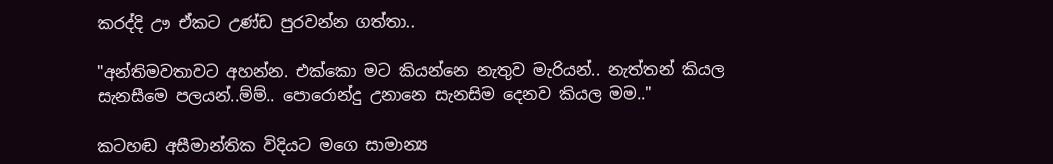කරද්දි ඌ ඒකට උණ්ඩ පුරවන්න ගත්තා..

"අන්තිමවතාවට අහන්න. එක්කො මට කියන්නෙ නැතුව මැරියන්.. නැත්තන් කියල සැනසීමෙ පලයන්..ම්ම්.. පොරොන්දු උනානෙ සැනසිම දෙනව කියල මම.."

කටහඬ අසීමාන්තික විදියට මගෙ සාමාන්‍ය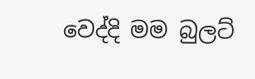වෙද්දි මම බුලට්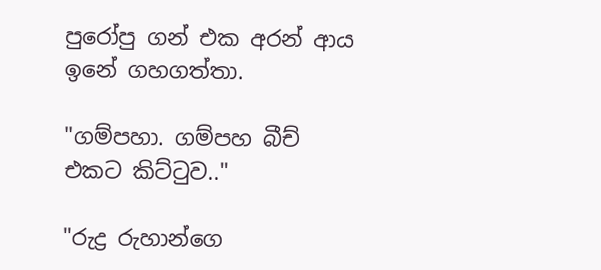පුරෝපු ගන් එක අරන් ආය ඉනේ ගහගත්තා.

"ගම්පහා. ගම්පහ බීච් එකට කිට්ටුව.."

"රුද්‍ර රුහාන්ගෙ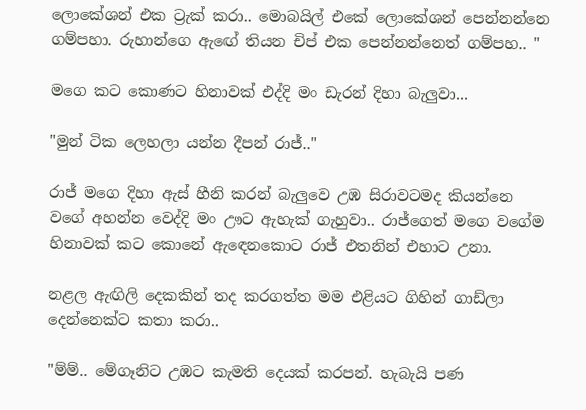ලොකේශන් එක ට්‍රැක් කරා.. මොබයිල් එකේ ලොකේශන් පෙන්නන්නෙ ගම්පහා. රුහාන්ගෙ ඇඟේ තියන චිප් එක පෙන්නන්නෙත් ගම්පහ.. "

මගෙ කට කොණට හිනාවක් එද්දි මං ඩැරන් දිහා බැලුවා...

"මුන් ටික ලෙහලා යන්න දීපන් රාජ්.."

රාජ් මගෙ දිහා ඇස් හීනි කරන් බැලුවෙ උඹ සිරාවටමද කියන්නෙ වගේ අහන්න වෙද්දි මං ඌට ඇහැක් ගැහුවා.. රාජ්ගෙත් මගෙ වගේම හිනාවක් කට කොනේ ඇඳෙනකොට රාජ් එතනින් එහාට උනා.

නළල ඇඟිලි දෙකකින් තද කරගත්ත මම එළියට ගිහින් ගාඩ්ලා දෙන්නෙක්ට කතා කරා..

"ම්ම්.. මේගෑනිට උඹට කැමති දෙයක් කරපන්. හැබැයි පණ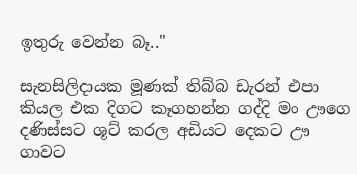ඉතුරු වෙන්න බෑ.."

සැනසිලිදායක මූණක් තිබ්බ ඩැරන් එපා කියල එක දිගට කෑගහන්න ගද්දි මං ඌගෙ දණිස්සට ශූට් කරල අඩියට දෙකට ඌ ගාවට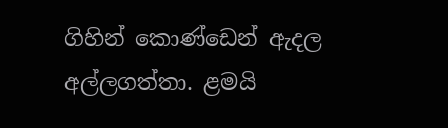ගිහින් කොණ්ඩෙන් ඇදල අල්ලගත්තා. ළමයි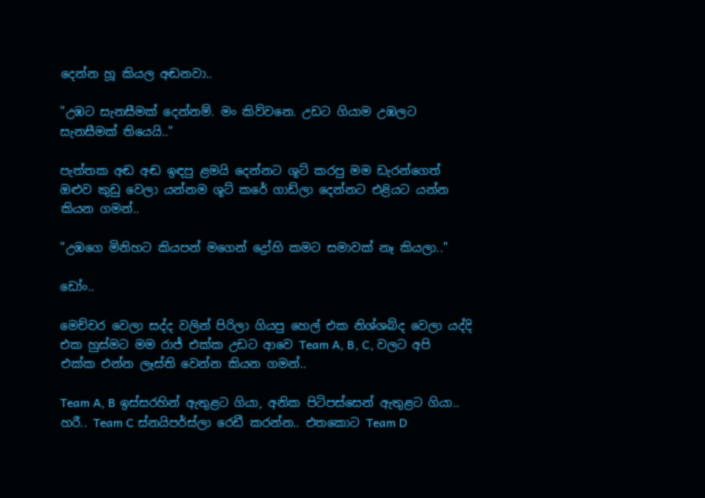දෙන්න හූ කියල අඬනවා..

"උඹට සැනසීමක් දෙන්නම්. මං කිව්වනෙ. උඩට ගියාම උඹලට සැනසීමක් තියෙයි.."

පැත්තක අඬ අඬ ඉඳපු ළමයි දෙන්නට ශූට් කරපු මම ඩැරන්ගෙත් ඔළුව කුඩු වෙලා යන්නම ශූට් කරේ ගාඩ්ලා දෙන්නට එළියට යන්න කියන ගමන්..

"උඹගෙ මිනිහට කියපන් මගෙන් ද්‍රෝහි කමට සමාවක් නෑ කියලා.."

ඩෝං..

මෙච්චර වෙලා සද්ද වලින් පිරිලා ගියපු හෙල් එක නිශ්ශබ්ද වෙලා යද්දි එක හුස්මට මම රාජ් එක්ක උඩට ආවෙ Team A, B, C, වලට අපි එක්ක එන්න ලෑස්ති වෙන්න කියන ගමන්..

Team A, B ඉස්සරහින් ඇතුළට ගියා, අනික පිටිපස්සෙන් ඇතුළට ගියා.. හරී.. Team C ස්නයිපර්ස්ලා රෙඩී කරන්න.. එතකොට Team D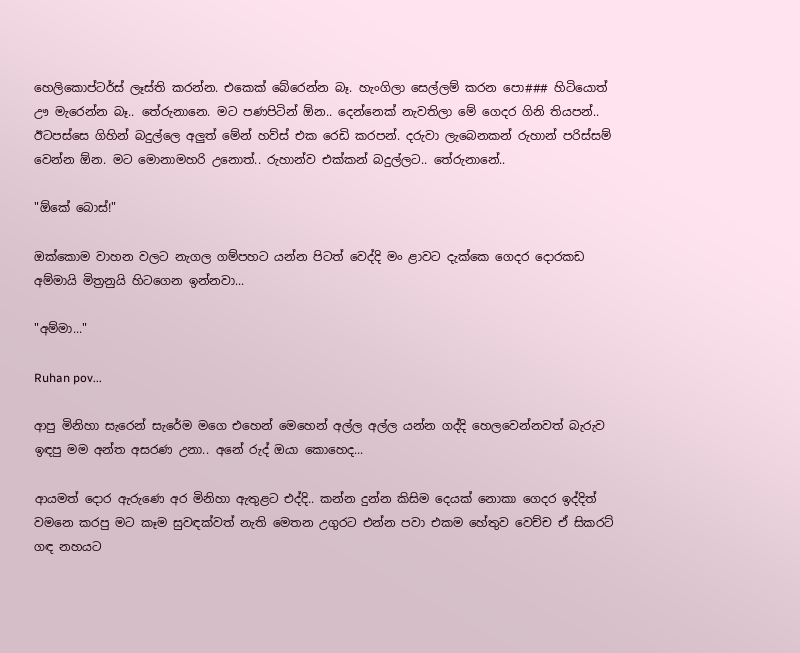හෙලිකොප්ටර්ස් ලෑස්ති කරන්න. එකෙක් බේරෙන්න බෑ. හැංගිලා සෙල්ලම් කරන පො### හිටියොත් ඌ මැරෙන්න බෑ.. තේරුනානෙ. මට පණපිටින් ඕන.. දෙන්නෙක් නැවතිලා මේ ගෙදර ගිනි තියපන්.. ඊටපස්සෙ ගිහින් බදුල්ලෙ අලුත් මේන් හව්ස් එක රෙඩි කරපන්. දරුවා ලැබෙනකන් රුහාන් පරිස්සම් වෙන්න ඕන. මට මොනාමහරි උනොත්.. රුහාන්ව එක්කන් බදුල්ලට.. තේරුනානේ..

"ඕකේ බොස්!"

ඔක්කොම වාහන වලට නැගල ගම්පහට යන්න පිටත් වෙද්දි මං ළාවට දැක්කෙ ගෙදර දොරකඩ අම්මායි මිත්‍රනුයි හිටගෙන ඉන්නවා...

"අම්මා..."

Ruhan pov...

ආපු මිනිහා සැරෙන් සැරේම මගෙ එහෙන් මෙහෙන් අල්ල අල්ල යන්න ගද්දි හෙලවෙන්නවත් බැරුව ඉඳපු මම අන්ත අසරණ උනා.. අනේ රුද් ඔයා කොහෙද...

ආයමත් දොර ඇරුණෙ අර මිනිහා ඇතුළට එද්දි.. කන්න දුන්න කිසිම දෙයක් නොකා ගෙදර ඉද්දිත් වමනෙ කරපු මට කෑම සුවඳක්වත් නැති මෙතන උගුරට එන්න පවා එකම හේතුව වෙච්ච ඒ සිකරට් ගඳ නහයට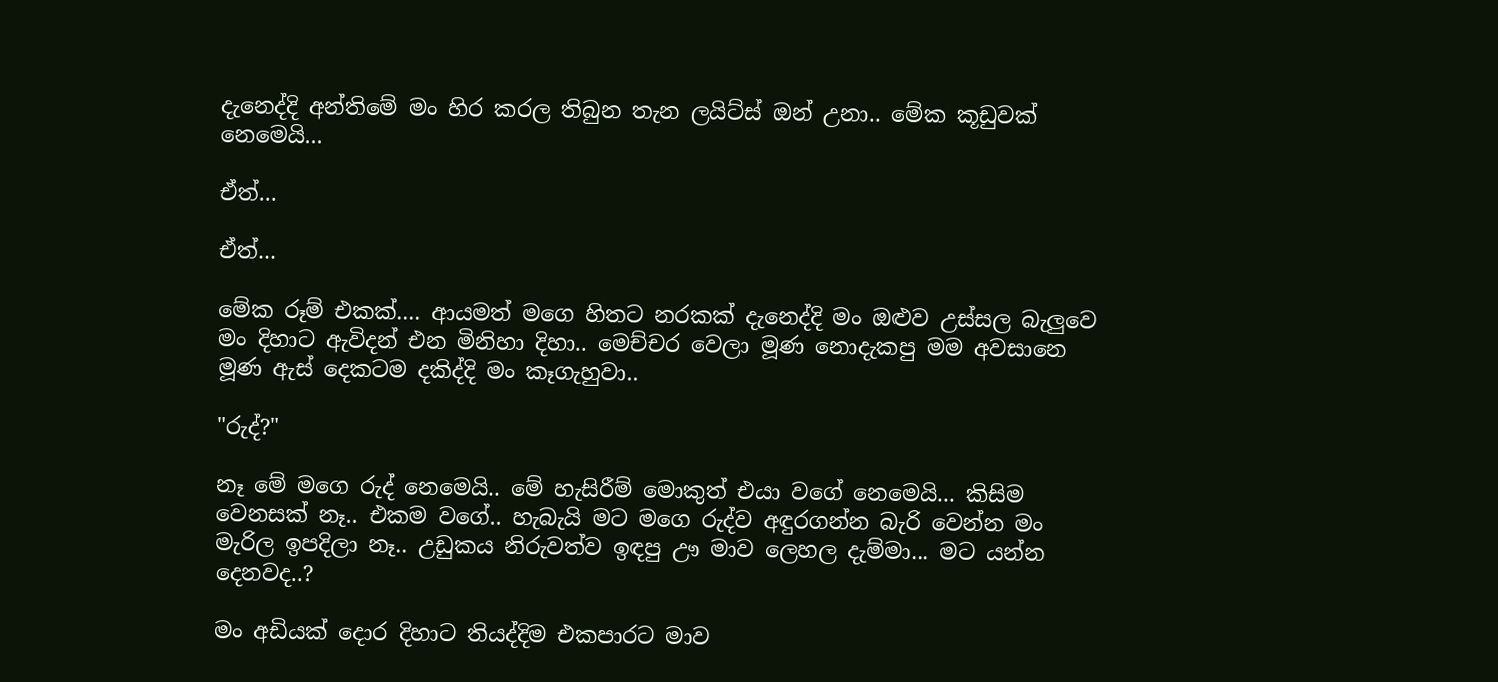දැනෙද්දි අන්තිමේ මං හිර කරල තිබුන තැන ලයිට්ස් ඔන් උනා.. මේක කූඩුවක් නෙමෙයි...

ඒත්...

ඒත්...

මේක රූම් එකක්.... ආයමත් මගෙ හිතට නරකක් දැනෙද්දි මං ඔළුව උස්සල බැලුවෙ මං දිහාට ඇවිදන් එන මිනිහා දිහා.. මෙච්චර වෙලා මූණ නොදැකපු මම අවසානෙ මූණ ඇස් දෙකටම දකිද්දි මං කෑගැහුවා..

"රුද්?"

නෑ මේ මගෙ රුද් නෙමෙයි.. මේ හැසිරීම් මොකුත් එයා වගේ නෙමෙයි... කිසිම වෙනසක් නෑ.. එකම වගේ.. හැබැයි මට මගෙ රුද්ව අඳුරගන්න බැරි වෙන්න මං මැරිල ඉපදිලා නෑ.. උඩුකය නිරුවත්ව ඉඳපු ඌ මාව ලෙහල දැම්මා... මට යන්න දෙනවද..?

මං අඩියක් දොර දිහාට තියද්දිම එකපාරට මාව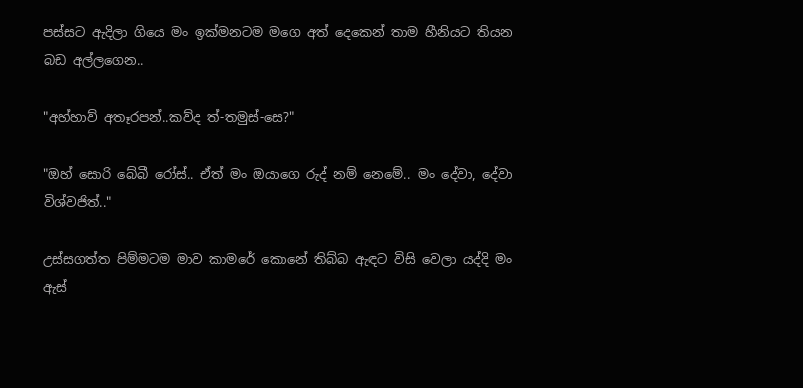පස්සට ඇදිලා ගියෙ මං ඉක්මනටම මගෙ අත් දෙකෙන් තාම හීනියට තියන බඩ අල්ලගෙන..

"අහ්හාව් අතෑරපන්..කව්ද ත්-තමුස්-සෙ?"

"ඔහ් සොරි බේබී රෝස්.. ඒත් මං ඔයාගෙ රුද් නම් නෙමේ.. මං දේවා, දේවා විශ්වජිත්.."

උස්සගත්ත පිම්මටම මාව කාමරේ කොනේ තිබ්බ ඇඳට විසි වෙලා යද්දි මං ඇස්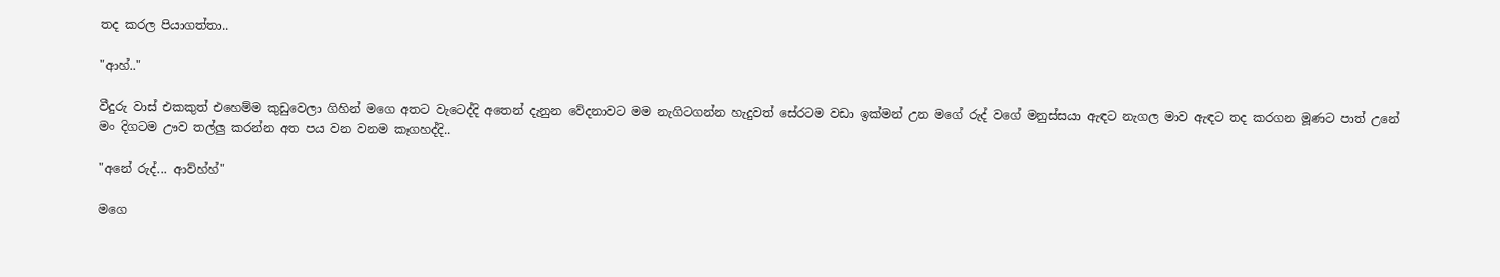තද කරල පියාගත්තා..

"ආහ්.."

වීදුරු වාස් එකකුත් එහෙම්ම කුඩුවෙලා ගිහින් මගෙ අතට වැටෙද්දි අතෙන් දැනුන වේදනාවට මම නැගිටගන්න හැදුවත් සේරටම වඩා ඉක්මන් උන මගේ රුද් වගේ මනුස්සයා ඇඳට නැගල මාව ඇඳට තද කරගන මූණට පාත් උනේ මං දිගටම ඌව තල්ලු කරන්න අත පය වන වනම කෑගහද්දි..

"අනේ රුද්... ආව්හ්හ්"

මගෙ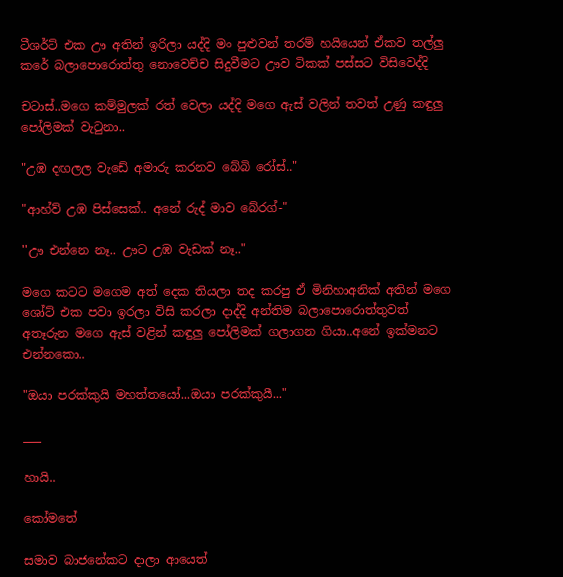ටීශර්ට් එක ඌ අතින් ඉරිලා යද්දි මං පුළුවන් තරම් හයියෙන් ඒකව තල්ලු කරේ බලාපොරොත්තු නොවෙච්ච සිදුවීමට ඌව ටිකක් පස්සට විසිවෙද්දි

චටාස්..මගෙ කම්මුලක් රත් වෙලා යද්දි මගෙ ඇස් වලින් තවත් උණු කඳුලු පෝලිමක් වැටුනා..

"උඹ දඟලල වැඩේ අමාරු කරනව බේබි රෝස්.."

"ආහ්ව් උඹ පිස්සෙක්.. අනේ රුද් මාව බේරග්-"

''ඌ එන්නෙ නෑ.. ඌට උඹ වැඩක් නෑ.."

මගෙ කටට මගෙම අත් දෙක තියලා තද කරපු ඒ මිනිහාඅනික් අතින් මගෙ ශෝට් එක පවා ඉරලා විසි කරලා දාද්දි අන්තිම බලාපොරොත්තුවත් අතෑරුන මගෙ ඇස් වළින් කඳුලු පෝලිමක් ගලාගන ගියා..අනේ ඉක්මනට එන්නකො..

"ඔයා පරක්කුයි මහත්තයෝ...ඔයා පරක්කුයී..."

___

හායි..

කෝමතේ

සමාව බාජනේකට දාලා ආයෙත්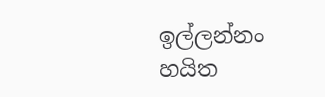ඉල්ලන්නං හයිත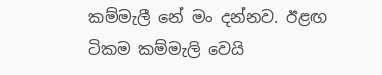කම්මැලී නේ මං දන්නව. ඊළඟ ටිකම කම්මැලි වෙයි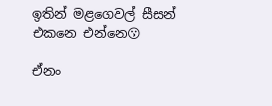ඉතින් මළගෙවල් සීසන් එකනෙ එන්නෙ😗

ඒනං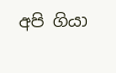අපි ගියා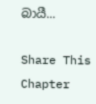බායී...

Share This Chapter